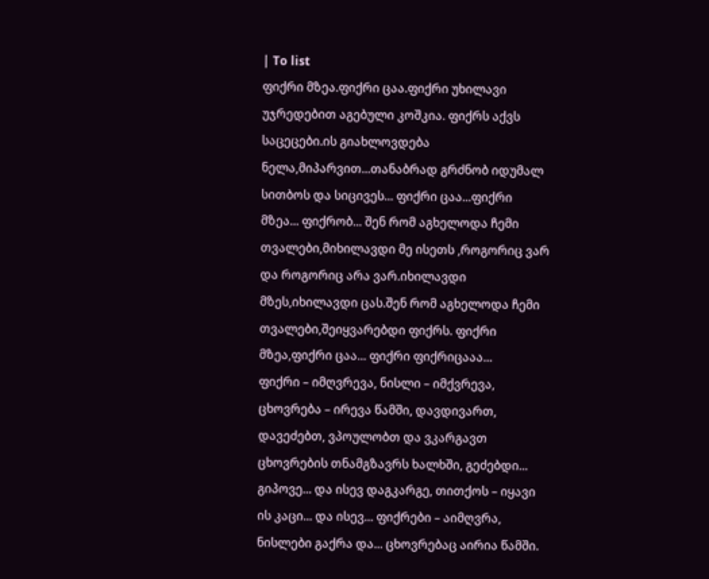| To list
ფიქრი მზეა.ფიქრი ცაა.ფიქრი უხილავი უჯრედებით აგებული კოშკია. ფიქრს აქვს საცეცები.ის გიახლოვდება ნელა,მიპარვით...თანაბრად გრძნობ იდუმალ სითბოს და სიცივეს... ფიქრი ცაა...ფიქრი მზეა... ფიქრობ... შენ რომ აგხელოდა ჩემი თვალები,მიხილავდი მე ისეთს ,როგორიც ვარ და როგორიც არა ვარ.იხილავდი მზეს,იხილავდი ცას.შენ რომ აგხელოდა ჩემი თვალები,შეიყვარებდი ფიქრს. ფიქრი მზეა,ფიქრი ცაა... ფიქრი ფიქრიცააა...
ფიქრი – იმღვრევა, ნისლი – იმქვრევა, ცხოვრება – ირევა წამში, დავდივართ, დავეძებთ, ვპოულობთ და ვკარგავთ ცხოვრების თნამგზავრს ხალხში, გეძებდი... გიპოვე... და ისევ დაგკარგე, თითქოს – იყავი ის კაცი... და ისევ... ფიქრები – აიმღვრა, ნისლები გაქრა და... ცხოვრებაც აირია წამში.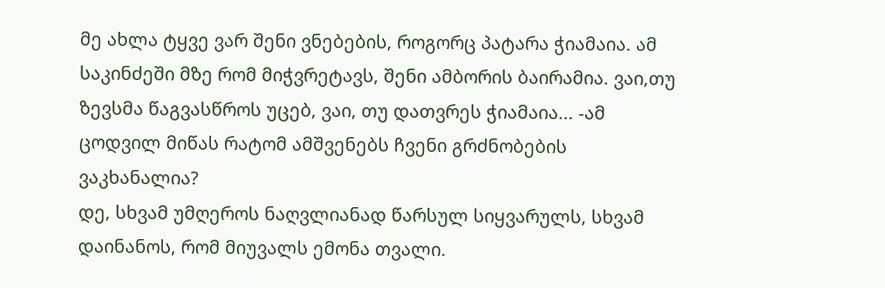მე ახლა ტყვე ვარ შენი ვნებების, როგორც პატარა ჭიამაია. ამ საკინძეში მზე რომ მიჭვრეტავს, შენი ამბორის ბაირამია. ვაი,თუ ზევსმა წაგვასწროს უცებ, ვაი, თუ დათვრეს ჭიამაია... -ამ ცოდვილ მიწას რატომ ამშვენებს ჩვენი გრძნობების ვაკხანალია?
დე, სხვამ უმღეროს ნაღვლიანად წარსულ სიყვარულს, სხვამ დაინანოს, რომ მიუვალს ემონა თვალი.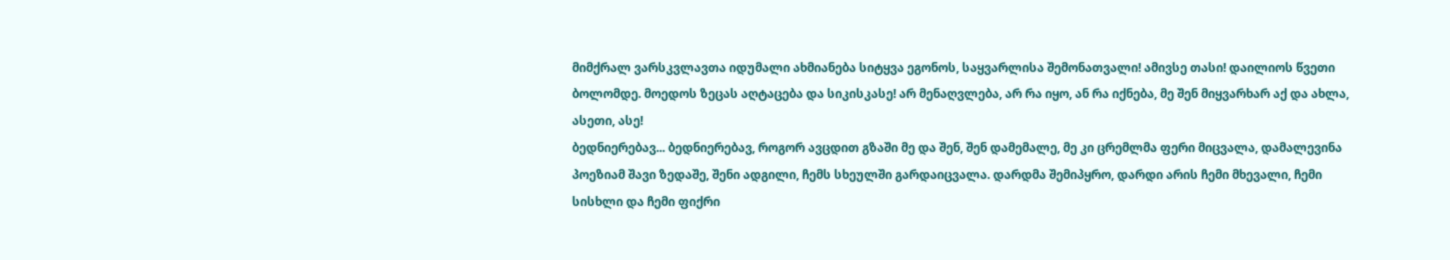მიმქრალ ვარსკვლავთა იდუმალი ახმიანება სიტყვა ეგონოს, საყვარლისა შემონათვალი! ამივსე თასი! დაილიოს წვეთი ბოლომდე. მოედოს ზეცას აღტაცება და სიკისკასე! არ მენაღვლება, არ რა იყო, ან რა იქნება, მე შენ მიყვარხარ აქ და ახლა, ასეთი, ასე!
ბედნიერებავ... ბედნიერებავ, როგორ ავცდით გზაში მე და შენ, შენ დამემალე, მე კი ცრემლმა ფერი მიცვალა, დამალევინა პოეზიამ შავი ზედაშე, შენი ადგილი, ჩემს სხეულში გარდაიცვალა. დარდმა შემიპყრო, დარდი არის ჩემი მხევალი, ჩემი სისხლი და ჩემი ფიქრი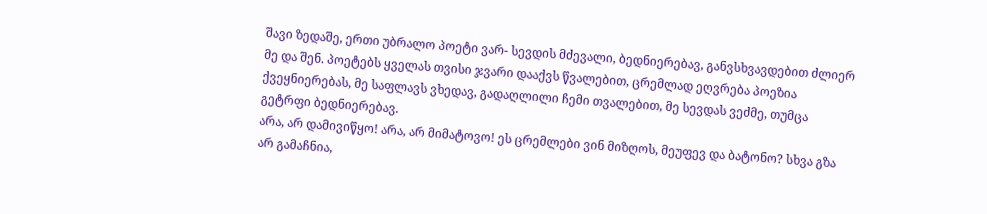შავი ზედაშე, ერთი უბრალო პოეტი ვარ- სევდის მძევალი, ბედნიერებავ, განვსხვავდებით ძლიერ მე და შენ. პოეტებს ყველას თვისი ჯვარი დააქვს წვალებით, ცრემლად ეღვრება პოეზია ქვეყნიერებას, მე საფლავს ვხედავ, გადაღლილი ჩემი თვალებით, მე სევდას ვეძმე, თუმცა გეტრფი ბედნიერებავ.
არა, არ დამივიწყო! არა, არ მიმატოვო! ეს ცრემლები ვინ მიზღოს, მეუფევ და ბატონო? სხვა გზა არ გამაჩნია,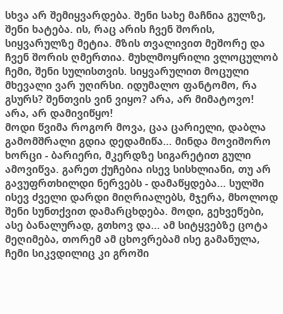სხვა არ შემიყვარდება. შენი სახე მაჩნია გულზე, შენი ხატება. ის, რაც არის ჩვენ შორის, სიყვარულზე მეტია. მზის თვალივით მეშორე და ჩვენ შორის ღმერთია. მუხლმოყრილი ვლოცულობ ჩემი, შენი სულისთვის. სიყვარულით მოცული მხევალი ვარ უღირსი. იდუმალო ფანტომო, რა გსურს? შენთვის ვინ ვიყო? არა, არ მიმატოვო! არა, არ დამივიწყო!
მოდი წვიმა როგორ მოვა, ცაა ცარიელი, დაბლა გამომშრალი გდია დედამიწა... მინდა მოვიშორო ხორცი - ბარიერი, მკერდზე სიგარეტით გული ამოვიწვა. გარეთ ქუჩებია ისევ სისხლიანი, თუ არ გავუფრთხილდი ნერვებს - დამაწყდება... სულში ისევ ძველი დარდი მიღრიალებს, მჯერა, მხოლოდ შენი სუნთქვით დამარცხდება. მოდი, გეხვეწები, ასე ბანალურად, გთხოვ და... ამ სიტყვებზე ცოტა მეღიმება, თორემ ამ ცხოვრებამ ისე გამანულა, ჩემი სიკვდილიც კი გროში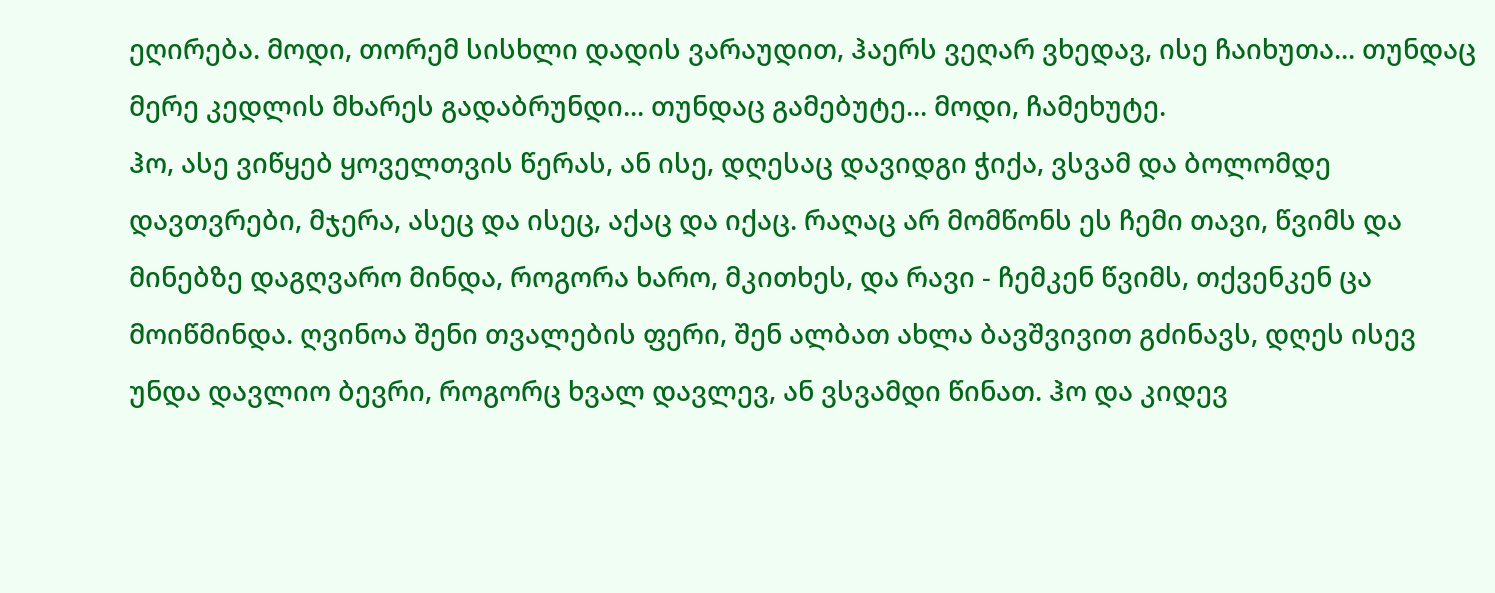ეღირება. მოდი, თორემ სისხლი დადის ვარაუდით, ჰაერს ვეღარ ვხედავ, ისე ჩაიხუთა... თუნდაც მერე კედლის მხარეს გადაბრუნდი... თუნდაც გამებუტე... მოდი, ჩამეხუტე.
ჰო, ასე ვიწყებ ყოველთვის წერას, ან ისე, დღესაც დავიდგი ჭიქა, ვსვამ და ბოლომდე დავთვრები, მჯერა, ასეც და ისეც, აქაც და იქაც. რაღაც არ მომწონს ეს ჩემი თავი, წვიმს და მინებზე დაგღვარო მინდა, როგორა ხარო, მკითხეს, და რავი - ჩემკენ წვიმს, თქვენკენ ცა მოიწმინდა. ღვინოა შენი თვალების ფერი, შენ ალბათ ახლა ბავშვივით გძინავს, დღეს ისევ უნდა დავლიო ბევრი, როგორც ხვალ დავლევ, ან ვსვამდი წინათ. ჰო და კიდევ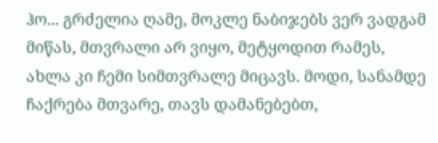ჰო... გრძელია ღამე, მოკლე ნაბიჯებს ვერ ვადგამ მიწას, მთვრალი არ ვიყო, მეტყოდით რამეს, ახლა კი ჩემი სიმთვრალე მიცავს. მოდი, სანამდე ჩაქრება მთვარე, თავს დამანებებთ,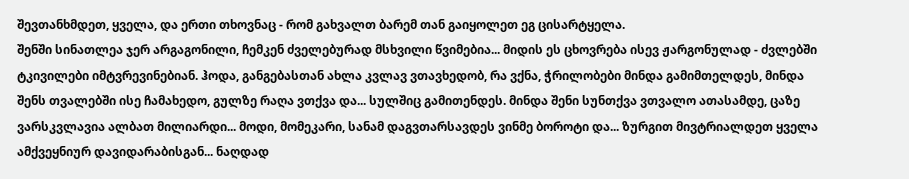შევთანხმდეთ, ყველა, და ერთი თხოვნაც - რომ გახვალთ ბარემ თან გაიყოლეთ ეგ ცისარტყელა.
შენში სინათლეა ჯერ არგაგონილი, ჩემკენ ძველებურად მსხვილი წვიმებია... მიდის ეს ცხოვრება ისევ ჟარგონულად - ძვლებში ტკივილები იმტვრევინებიან. ჰოდა, განგებასთან ახლა კვლავ ვთავხედობ, რა ვქნა, ჭრილობები მინდა გამიმთელდეს, მინდა შენს თვალებში ისე ჩამახედო, გულზე რაღა ვთქვა და... სულშიც გამითენდეს. მინდა შენი სუნთქვა ვთვალო ათასამდე, ცაზე ვარსკვლავია ალბათ მილიარდი... მოდი, მომეკარი, სანამ დაგვთარსავდეს ვინმე ბოროტი და... ზურგით მივტრიალდეთ ყველა ამქვეყნიურ დავიდარაბისგან... ნაღდად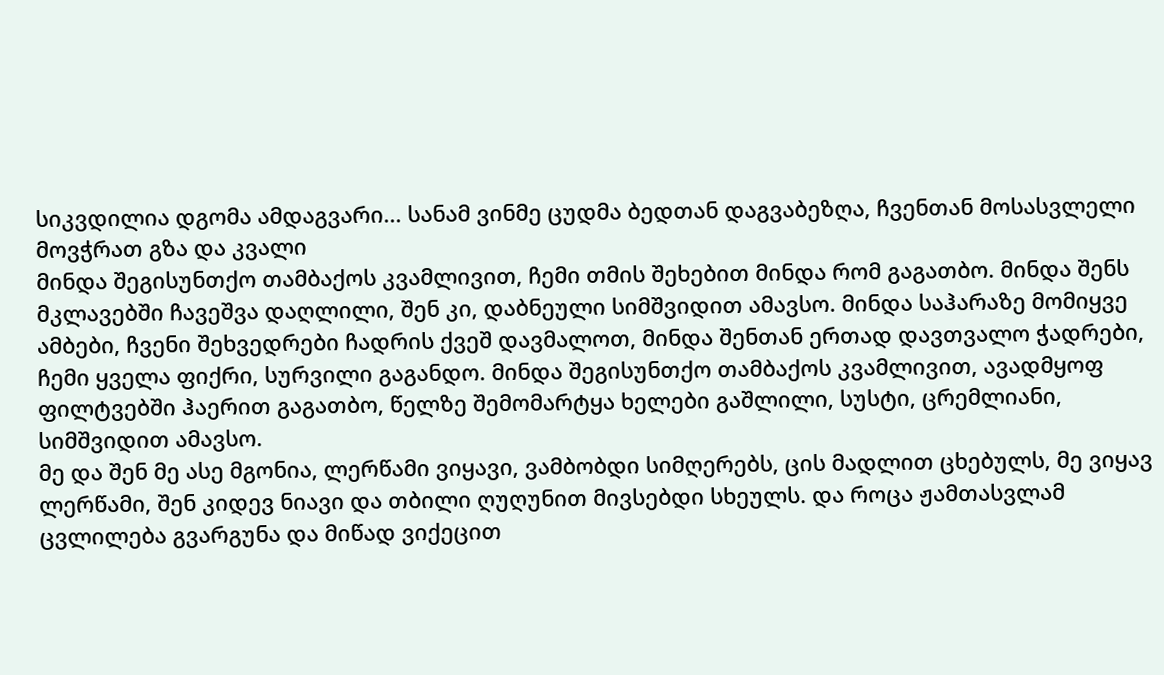სიკვდილია დგომა ამდაგვარი... სანამ ვინმე ცუდმა ბედთან დაგვაბეზღა, ჩვენთან მოსასვლელი მოვჭრათ გზა და კვალი
მინდა შეგისუნთქო თამბაქოს კვამლივით, ჩემი თმის შეხებით მინდა რომ გაგათბო. მინდა შენს მკლავებში ჩავეშვა დაღლილი, შენ კი, დაბნეული სიმშვიდით ამავსო. მინდა საჰარაზე მომიყვე ამბები, ჩვენი შეხვედრები ჩადრის ქვეშ დავმალოთ, მინდა შენთან ერთად დავთვალო ჭადრები, ჩემი ყველა ფიქრი, სურვილი გაგანდო. მინდა შეგისუნთქო თამბაქოს კვამლივით, ავადმყოფ ფილტვებში ჰაერით გაგათბო, წელზე შემომარტყა ხელები გაშლილი, სუსტი, ცრემლიანი, სიმშვიდით ამავსო.
მე და შენ მე ასე მგონია, ლერწამი ვიყავი, ვამბობდი სიმღერებს, ცის მადლით ცხებულს, მე ვიყავ ლერწამი, შენ კიდევ ნიავი და თბილი ღუღუნით მივსებდი სხეულს. და როცა ჟამთასვლამ ცვლილება გვარგუნა და მიწად ვიქეცით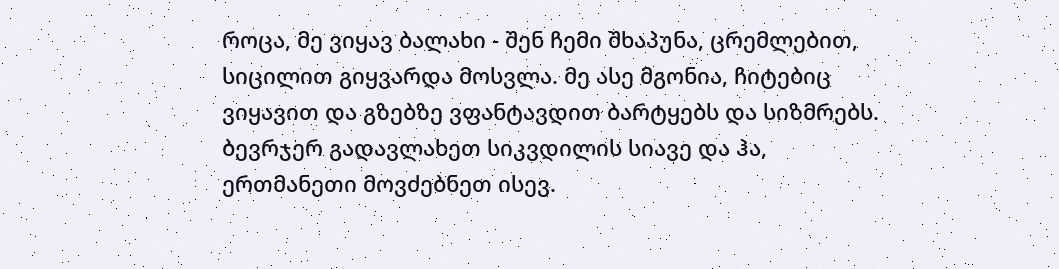როცა, მე ვიყავ ბალახი - შენ ჩემი შხაპუნა, ცრემლებით, სიცილით გიყვარდა მოსვლა. მე ასე მგონია, ჩიტებიც ვიყავით და გზებზე ვფანტავდით ბარტყებს და სიზმრებს. ბევრჯერ გადავლახეთ სიკვდილის სიავე და ჰა, ერთმანეთი მოვძებნეთ ისევ.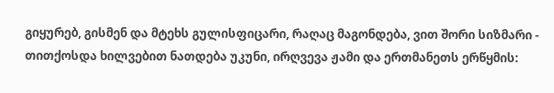გიყურებ, გისმენ და მტეხს გულისფიცარი, რაღაც მაგონდება, ვით შორი სიზმარი - თითქოსდა ხილვებით ნათდება უკუნი, ირღვევა ჟამი და ერთმანეთს ერწყმის: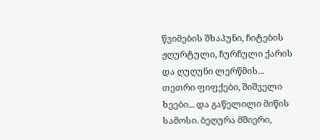წვიმების შხაპუნი, ჩიტების ჟღურტული, ჩურჩული ქარის და ღუღუნი ლერწმის...
თეთრი ფიფქები, შიშველი ხეები... და გაწელილი მიწის სამოსი. ბეღურა მშიერი,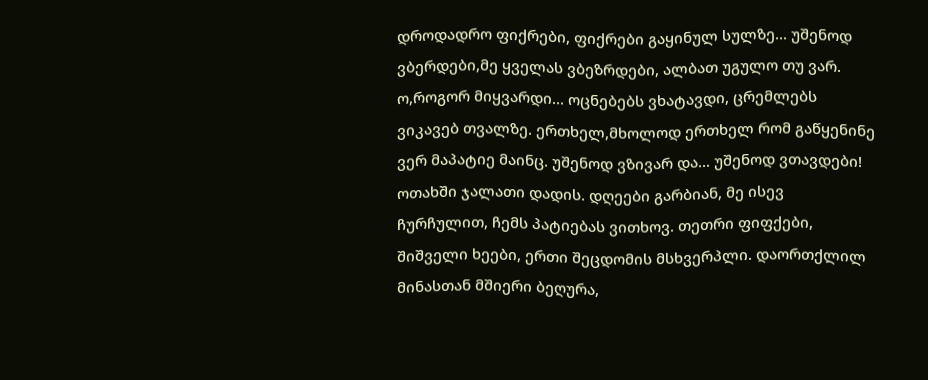დროდადრო ფიქრები, ფიქრები გაყინულ სულზე... უშენოდ ვბერდები,მე ყველას ვბეზრდები, ალბათ უგულო თუ ვარ. ო,როგორ მიყვარდი... ოცნებებს ვხატავდი, ცრემლებს ვიკავებ თვალზე. ერთხელ,მხოლოდ ერთხელ რომ გაწყენინე ვერ მაპატიე მაინც. უშენოდ ვზივარ და... უშენოდ ვთავდები! ოთახში ჯალათი დადის. დღეები გარბიან, მე ისევ ჩურჩულით, ჩემს პატიებას ვითხოვ. თეთრი ფიფქები, შიშველი ხეები, ერთი შეცდომის მსხვერპლი. დაორთქლილ მინასთან მშიერი ბეღურა,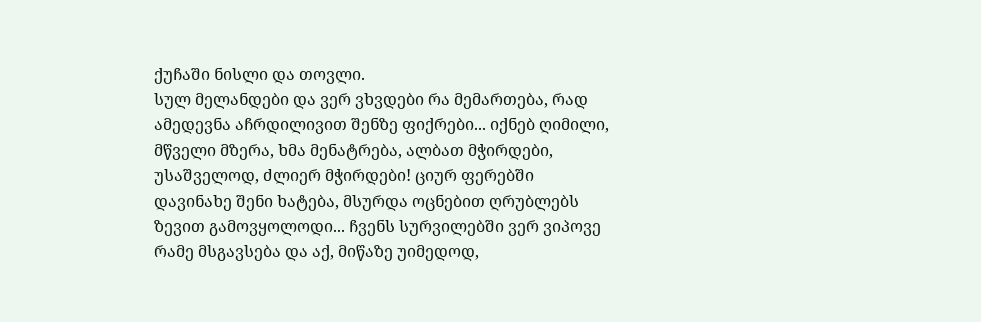ქუჩაში ნისლი და თოვლი.
სულ მელანდები და ვერ ვხვდები რა მემართება, რად ამედევნა აჩრდილივით შენზე ფიქრები... იქნებ ღიმილი, მწველი მზერა, ხმა მენატრება, ალბათ მჭირდები, უსაშველოდ, ძლიერ მჭირდები! ციურ ფერებში დავინახე შენი ხატება, მსურდა ოცნებით ღრუბლებს ზევით გამოვყოლოდი... ჩვენს სურვილებში ვერ ვიპოვე რამე მსგავსება და აქ, მიწაზე უიმედოდ,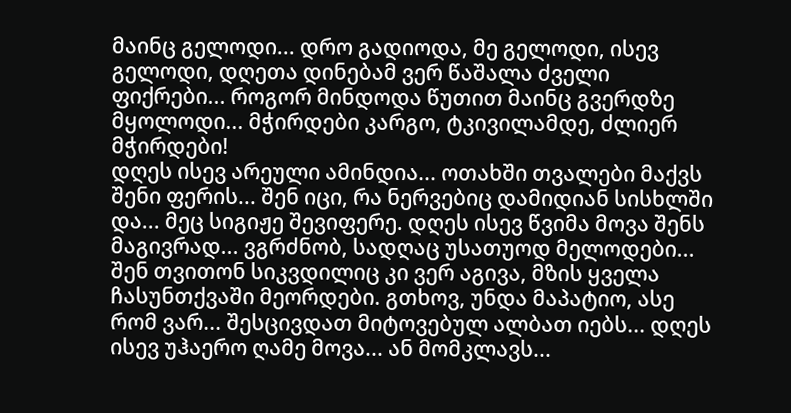მაინც გელოდი... დრო გადიოდა, მე გელოდი, ისევ გელოდი, დღეთა დინებამ ვერ წაშალა ძველი ფიქრები... როგორ მინდოდა წუთით მაინც გვერდზე მყოლოდი... მჭირდები კარგო, ტკივილამდე, ძლიერ მჭირდები!
დღეს ისევ არეული ამინდია... ოთახში თვალები მაქვს შენი ფერის... შენ იცი, რა ნერვებიც დამიდიან სისხლში და... მეც სიგიჟე შევიფერე. დღეს ისევ წვიმა მოვა შენს მაგივრად... ვგრძნობ, სადღაც უსათუოდ მელოდები... შენ თვითონ სიკვდილიც კი ვერ აგივა, მზის ყველა ჩასუნთქვაში მეორდები. გთხოვ, უნდა მაპატიო, ასე რომ ვარ... შესცივდათ მიტოვებულ ალბათ იებს... დღეს ისევ უჰაერო ღამე მოვა... ან მომკლავს...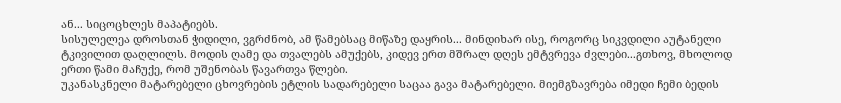ან... სიცოცხლეს მაპატიებს.
სისულელეა დროსთან ჭიდილი, ვგრძნობ, ამ წამებსაც მიწაზე დაყრის... მინდიხარ ისე, როგორც სიკვდილი აუტანელი ტკივილით დაღლილს. მოდის ღამე და თვალებს ამუქებს, კიდევ ერთ მშრალ დღეს ემტვრევა ძვლები...გთხოვ, მხოლოდ ერთი წამი მაჩუქე, რომ უშენობას წავართვა წლები.
უკანასკნელი მატარებელი ცხოვრების ეტლის სადარებელი საცაა გავა მატარებელი. მიემგზავრება იმედი ჩემი ბედის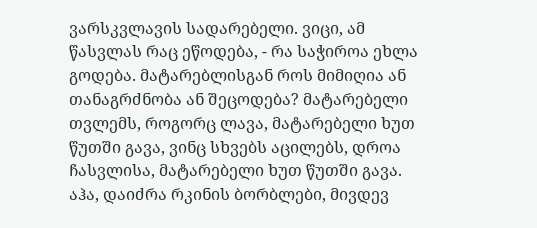ვარსკვლავის სადარებელი. ვიცი, ამ წასვლას რაც ეწოდება, - რა საჭიროა ეხლა გოდება. მატარებლისგან როს მიმიღია ან თანაგრძნობა ან შეცოდება? მატარებელი თვლემს, როგორც ლავა, მატარებელი ხუთ წუთში გავა, ვინც სხვებს აცილებს, დროა ჩასვლისა, მატარებელი ხუთ წუთში გავა. აჰა, დაიძრა რკინის ბორბლები, მივდევ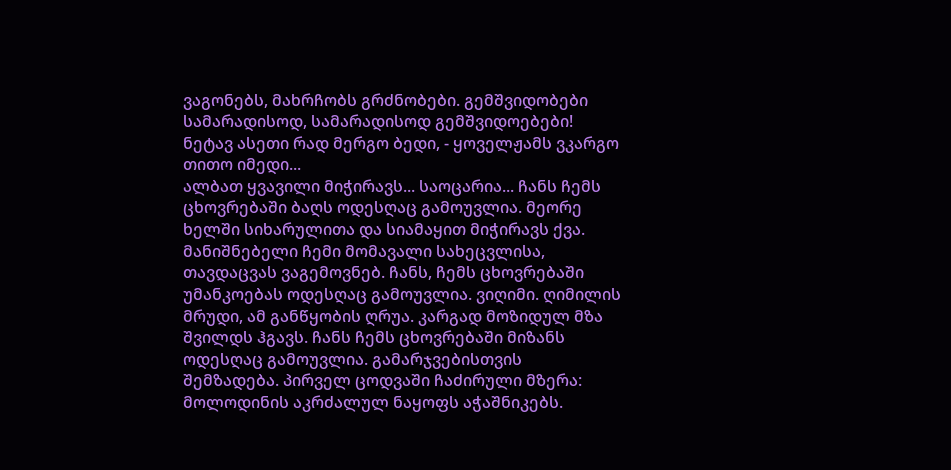ვაგონებს, მახრჩობს გრძნობები. გემშვიდობები სამარადისოდ, სამარადისოდ გემშვიდოებები! ნეტავ ასეთი რად მერგო ბედი, - ყოველჟამს ვკარგო თითო იმედი...
ალბათ ყვავილი მიჭირავს... საოცარია... ჩანს ჩემს ცხოვრებაში ბაღს ოდესღაც გამოუვლია. მეორე ხელში სიხარულითა და სიამაყით მიჭირავს ქვა. მანიშნებელი ჩემი მომავალი სახეცვლისა, თავდაცვას ვაგემოვნებ. ჩანს, ჩემს ცხოვრებაში უმანკოებას ოდესღაც გამოუვლია. ვიღიმი. ღიმილის მრუდი, ამ განწყობის ღრუა. კარგად მოზიდულ მზა შვილდს ჰგავს. ჩანს ჩემს ცხოვრებაში მიზანს ოდესღაც გამოუვლია. გამარჯვებისთვის შემზადება. პირველ ცოდვაში ჩაძირული მზერა: მოლოდინის აკრძალულ ნაყოფს აჭაშნიკებს.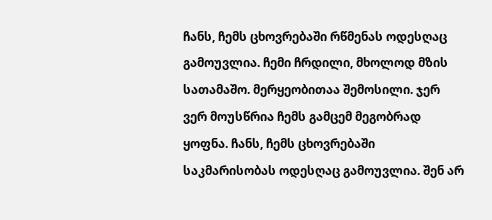ჩანს, ჩემს ცხოვრებაში რწმენას ოდესღაც გამოუვლია. ჩემი ჩრდილი, მხოლოდ მზის სათამაშო. მერყეობითაა შემოსილი. ჯერ ვერ მოუსწრია ჩემს გამცემ მეგობრად ყოფნა. ჩანს, ჩემს ცხოვრებაში საკმარისობას ოდესღაც გამოუვლია. შენ არ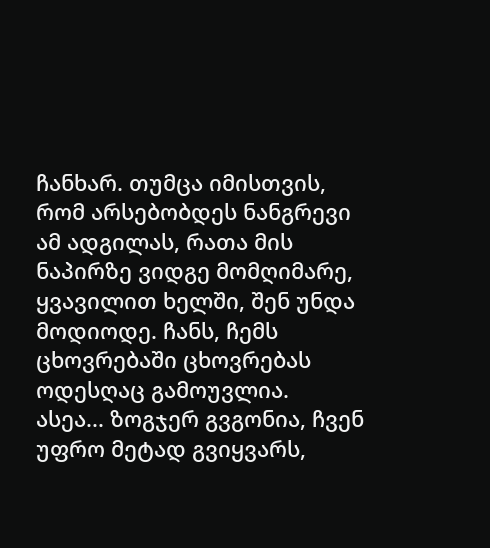ჩანხარ. თუმცა იმისთვის, რომ არსებობდეს ნანგრევი ამ ადგილას, რათა მის ნაპირზე ვიდგე მომღიმარე, ყვავილით ხელში, შენ უნდა მოდიოდე. ჩანს, ჩემს ცხოვრებაში ცხოვრებას ოდესღაც გამოუვლია.
ასეა... ზოგჯერ გვგონია, ჩვენ უფრო მეტად გვიყვარს,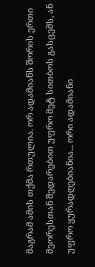მაგრამ ამის თქმა რთულია. ორ ადამიანს შორის ერთი მეორესთან შედარებით უფრო მეტ სითბოს გასცემს, ან უფრო ყურადღებიანია... ორი ადამიანი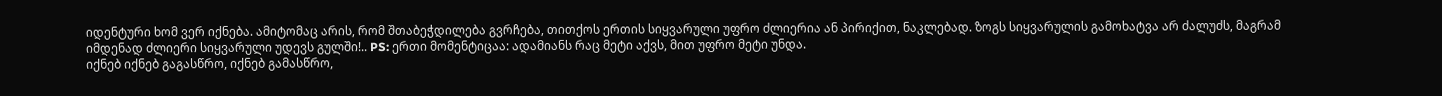იდენტური ხომ ვერ იქნება. ამიტომაც არის, რომ შთაბეჭდილება გვრჩება, თითქოს ერთის სიყვარული უფრო ძლიერია ან პირიქით, ნაკლებად. ზოგს სიყვარულის გამოხატვა არ ძალუძს, მაგრამ იმდენად ძლიერი სიყვარული უდევს გულში!.. PS: ერთი მომენტიცაა: ადამიანს რაც მეტი აქვს, მით უფრო მეტი უნდა.
იქნებ იქნებ გაგასწრო, იქნებ გამასწრო,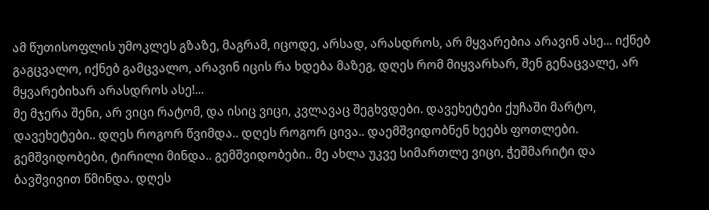ამ წუთისოფლის უმოკლეს გზაზე, მაგრამ, იცოდე, არსად, არასდროს, არ მყვარებია არავინ ასე... იქნებ გაგცვალო, იქნებ გამცვალო, არავინ იცის რა ხდება მაზეგ, დღეს რომ მიყვარხარ, შენ გენაცვალე, არ მყვარებიხარ არასდროს ასე!...
მე მჯერა შენი, არ ვიცი რატომ, და ისიც ვიცი, კვლავაც შეგხვდები. დავეხეტები ქუჩაში მარტო, დავეხეტები.. დღეს როგორ წვიმდა.. დღეს როგორ ცივა.. დაემშვიდობნენ ხეებს ფოთლები. გემშვიდობები, ტირილი მინდა.. გემშვიდობები.. მე ახლა უკვე სიმართლე ვიცი, ჭეშმარიტი და ბავშვივით წმინდა. დღეს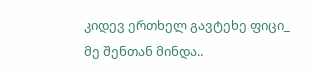კიდევ ერთხელ გავტეხე ფიცი_ მე შენთან მინდა..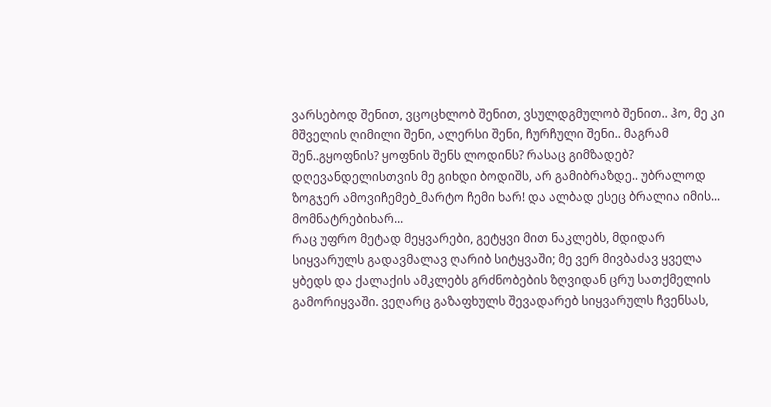ვარსებოდ შენით, ვცოცხლობ შენით, ვსულდგმულობ შენით.. ჰო, მე კი მშველის ღიმილი შენი, ალერსი შენი, ჩურჩული შენი.. მაგრამ შენ..გყოფნის? ყოფნის შენს ლოდინს? რასაც გიმზადებ? დღევანდელისთვის მე გიხდი ბოდიშს, არ გამიბრაზდე.. უბრალოდ ზოგჯერ ამოვიჩემებ_მარტო ჩემი ხარ! და ალბად ესეც ბრალია იმის... მომნატრებიხარ...
რაც უფრო მეტად მეყვარები, გეტყვი მით ნაკლებს, მდიდარ სიყვარულს გადავმალავ ღარიბ სიტყვაში; მე ვერ მივბაძავ ყველა ყბედს და ქალაქის ამკლებს გრძნობების ზღვიდან ცრუ სათქმელის გამორიყვაში. ვეღარც გაზაფხულს შევადარებ სიყვარულს ჩვენსას,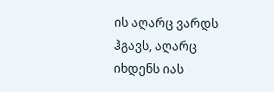ის აღარც ვარდს ჰგავს, აღარც იხდენს იას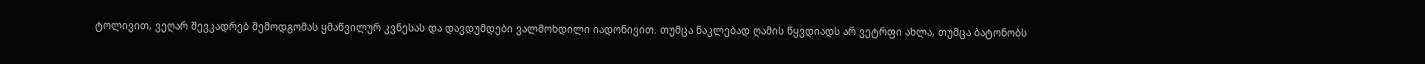ტოლივით, ვეღარ შევკადრებ შემოდგომას ყმაწვილურ კვნესას და დავდუმდები ვალმოხდილი იადონივით. თუმცა ნაკლებად ღამის წყვდიადს არ ვეტრფი ახლა, თუმცა ბატონობს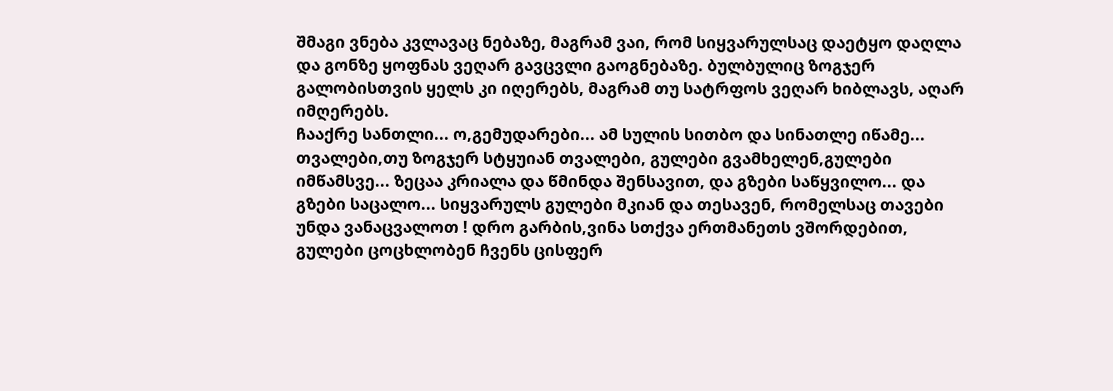შმაგი ვნება კვლავაც ნებაზე, მაგრამ ვაი, რომ სიყვარულსაც დაეტყო დაღლა და გონზე ყოფნას ვეღარ გავცვლი გაოგნებაზე. ბულბულიც ზოგჯერ გალობისთვის ყელს კი იღერებს, მაგრამ თუ სატრფოს ვეღარ ხიბლავს, აღარ იმღერებს.
ჩააქრე სანთლი... ო,გემუდარები... ამ სულის სითბო და სინათლე იწამე... თვალები,თუ ზოგჯერ სტყუიან თვალები, გულები გვამხელენ,გულები იმწამსვე... ზეცაა კრიალა და წმინდა შენსავით, და გზები საწყვილო... და გზები საცალო... სიყვარულს გულები მკიან და თესავენ, რომელსაც თავები უნდა ვანაცვალოთ ! დრო გარბის,ვინა სთქვა ერთმანეთს ვშორდებით, გულები ცოცხლობენ ჩვენს ცისფერ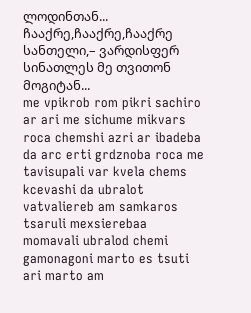ლოდინთან... ჩააქრე,ჩააქრე,ჩააქრე სანთელი,– ვარდისფერ სინათლეს მე თვითონ მოგიტან...
me vpikrob rom pikri sachiro ar ari me sichume mikvars roca chemshi azri ar ibadeba da arc erti grdznoba roca me tavisupali var kvela chems kcevashi da ubralot vatvaliereb am samkaros tsaruli mexsierebaa momavali ubralod chemi gamonagoni marto es tsuti ari marto am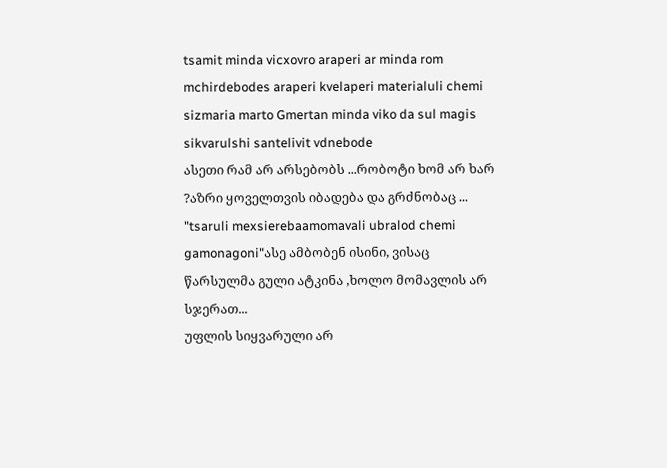tsamit minda vicxovro araperi ar minda rom mchirdebodes araperi kvelaperi materialuli chemi sizmaria marto Gmertan minda viko da sul magis sikvarulshi santelivit vdnebode
ასეთი რამ არ არსებობს ...რობოტი ხომ არ ხარ ?აზრი ყოველთვის იბადება და გრძნობაც ...
"tsaruli mexsierebaamomavali ubralod chemi gamonagoni"ასე ამბობენ ისინი, ვისაც წარსულმა გული ატკინა ,ხოლო მომავლის არ სჯერათ...
უფლის სიყვარული არ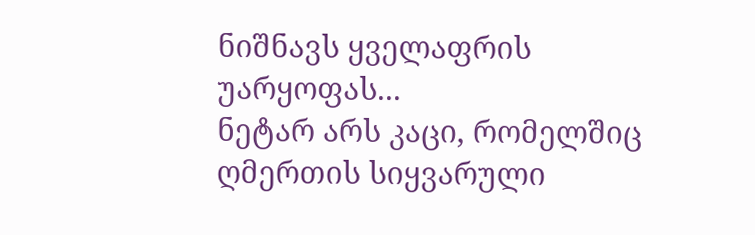ნიშნავს ყველაფრის უარყოფას...
ნეტარ არს კაცი, რომელშიც ღმერთის სიყვარული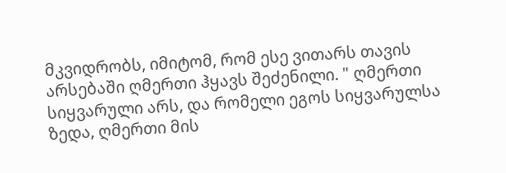მკვიდრობს, იმიტომ, რომ ესე ვითარს თავის არსებაში ღმერთი ჰყავს შეძენილი. " ღმერთი სიყვარული არს, და რომელი ეგოს სიყვარულსა ზედა, ღმერთი მის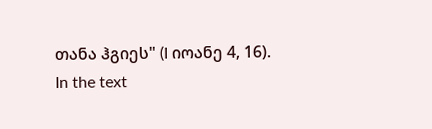თანა ჰგიეს" (I იოანე 4, 16).
In the text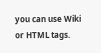you can use Wiki or HTML tags.